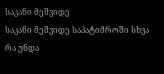საკანი მეშვიდე
საკანი მეშვიდე საპატიმროში სხვა რა უნდა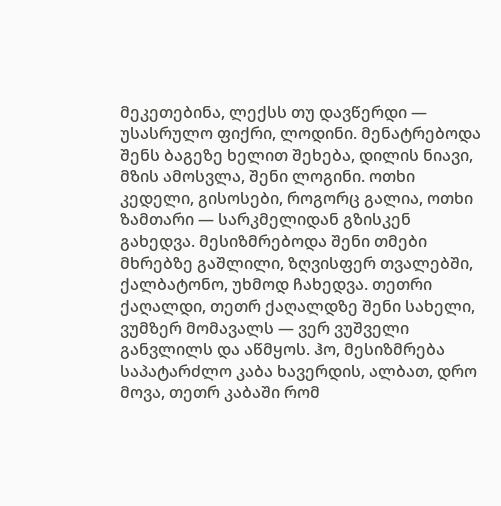მეკეთებინა, ლექსს თუ დავწერდი — უსასრულო ფიქრი, ლოდინი. მენატრებოდა შენს ბაგეზე ხელით შეხება, დილის ნიავი, მზის ამოსვლა, შენი ლოგინი. ოთხი კედელი, გისოსები, როგორც გალია, ოთხი ზამთარი — სარკმელიდან გზისკენ გახედვა. მესიზმრებოდა შენი თმები მხრებზე გაშლილი, ზღვისფერ თვალებში, ქალბატონო, უხმოდ ჩახედვა. თეთრი ქაღალდი, თეთრ ქაღალდზე შენი სახელი, ვუმზერ მომავალს — ვერ ვუშველი განვლილს და აწმყოს. ჰო, მესიზმრება საპატარძლო კაბა ხავერდის, ალბათ, დრო მოვა, თეთრ კაბაში რომ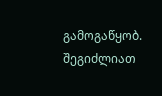გამოგაწყობ.
შეგიძლიათ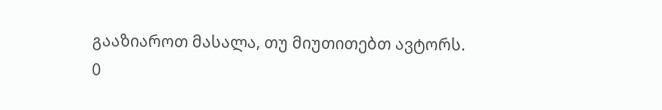გააზიაროთ მასალა, თუ მიუთითებთ ავტორს.
0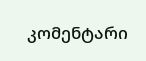კომენტარი